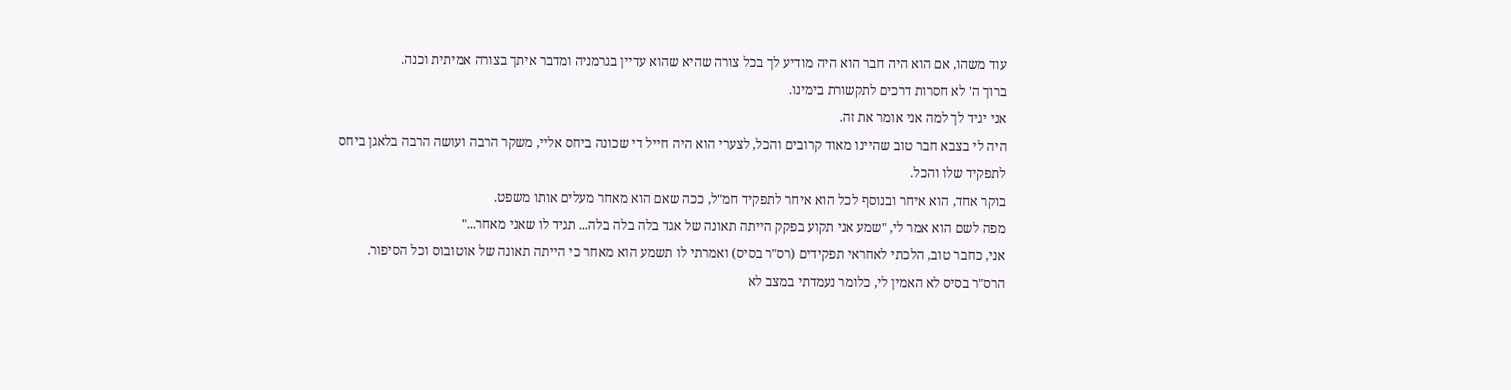עוד משהו, אם הוא היה חבר הוא היה מודיע לך בכל צורה שהיא שהוא עדיין בגרמניה ומדבר איתך בצורה אמיתית וכנה.
ברוך ה' לא חסרות דרכים לתקשורת בימינו.
אני יגיד לך למה אני אומר את זה.
היה לי בצבא חבר טוב שהיינו מאוד קרובים והכל, לצערי הוא היה חייל די שכונה ביחס אליי, משקר הרבה ועושה הרבה בלאגן ביחס לתפקיד שלו והכל.
בוקר אחד, הוא איחר ובנוסף לכל הוא איחר לתפקיד חמ"ל, ככה שאם הוא מאחר מעלים אותו משפט.
מפה לשם הוא אמר לי, "שמע אני תקוע בפקק הייתה תאונה של אגד בלה בלה בלה... תגיד לו שאני מאחר..."
אני, כחבר טוב, הלכתי לאחראי תפקידים (רס"ר בסיס) ואמרתי לו תשמע הוא מאחר כי הייתה תאונה של אוטובוס וכל הסיפור.
הרס"ר בסיס לא האמין לי, כלומר נעמדתי במצב לא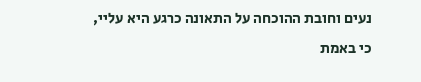נעים וחובת ההוכחה על התאונה כרגע היא עליי, כי באמת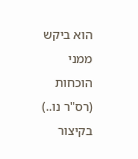הוא ביקש ממני הוכחות (רס"ר נו..)
בקיצור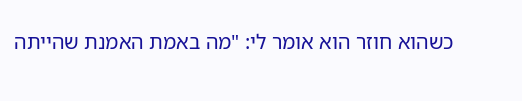כשהוא חוזר הוא אומר לי: "מה באמת האמנת שהייתה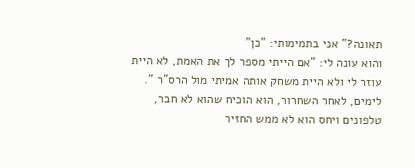תאונה?" אני בתמימותי: "כן"
והוא עונה לי: "אם הייתי מספר לך את האמת, לא היית עוזר לי ולא היית משחק אותה אמיתי מול הרס"ר ".
לימים, לאחר השחרור, הוא הוכיח שהוא לא חבר, טלפונים ויחס הוא לא ממש החזיר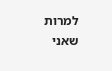למרות שאני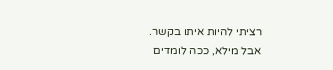רציתי להיות איתו בקשר.
אבל מילא, ככה לומדים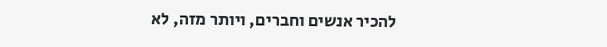להכיר אנשים וחברים, ויותר מזה, לא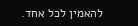להאמין לכל אחד.